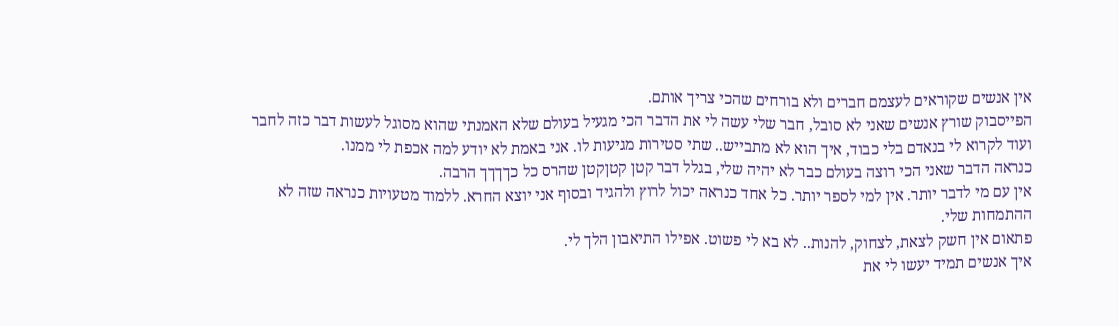אין אנשים שקוראים לעצמם חברים ולא בורחים שהכי צריך אותם.
הפייסבוק שורץ אנשים שאני לא סובל, חבר שלי עשה לי את הדבר הכי מגעיל בעולם שלא האמנתי שהוא מסוגל לעשות דבר כזה לחבר ועוד לקרוא לי בנאדם בלי כבוד, איך הוא לא מתבייש.. שתי סטירות מגיעות לו. אני באמת לא יודע למה אכפת לי ממנו.
כנראה הדבר שאני הכי רוצה בעולם כבר לא יהיה שלי, בגלל דבר קטן קטןקטן שהרס כל כךךךך הרבה.
אין עם מי לדבר יותר. אין למי לספר יותר. כל אחד כנראה יכול לרוץ ולהגיד ובסוף אני יוצא החרא. ללמוד מטעויות כנראה שזה לא ההתמחות שלי.
פתאום אין חשק לצאת, לצחוק, להנות.. לא בא לי פשוט. אפילו התיאבון הלך לי.
איך אנשים תמיד יעשו לי את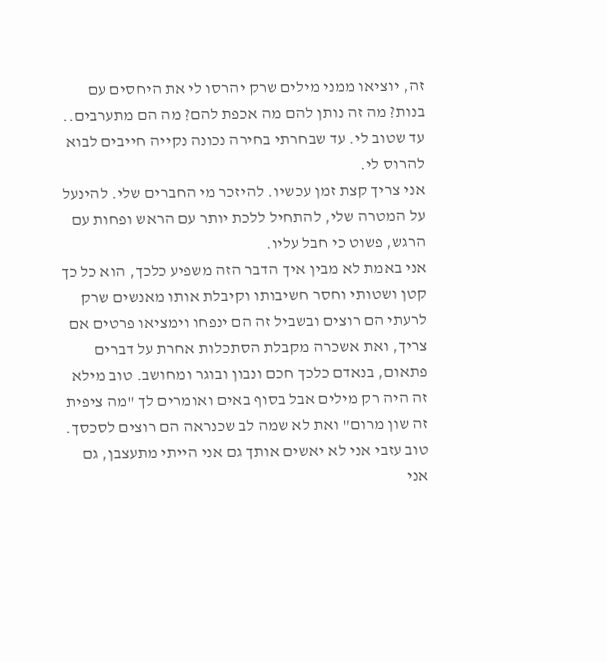זה, יוציאו ממני מילים שרק יהרסו לי את היחסים עם בנות? מה זה נותן להם מה אכפת להם? מה הם מתערבים.. עד שטוב לי. עד שבחרתי בחירה נכונה נקייה חייבים לבוא להרוס לי.
אני צריך קצת זמן עכשיו. להיזכר מי החברים שלי. להינעל על המטרה שלי, להתחיל ללכת יותר עם הראש ופחות עם הרגש, פשוט כי חבל עליו.
אני באמת לא מבין איך הדבר הזה משפיע כלכך, הוא כל כך קטן ושטותי וחסר חשיבותו וקיבלת אותו מאנשים שרק לרעתי הם רוצים ובשביל זה הם ינפחו וימציאו פרטים אם צריך, ואת אשכרה מקבלת הסתכלות אחרת על דברים פתאום, בנאדם כלכך חכם ונבון ובוגר ומחושב. טוב מילא זה היה רק מילים אבל בסוף באים ואומרים לך "מה ציפית זה שון מרום" ואת לא שמה לב שכנראה הם רוצים לסכסך. טוב עזבי אני לא יאשים אותך גם אני הייתי מתעצבן, גם אני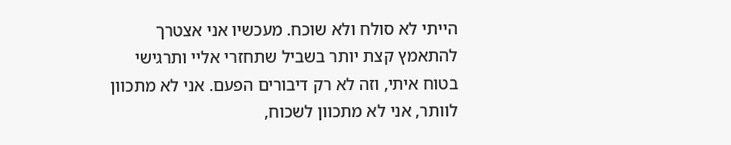הייתי לא סולח ולא שוכח. מעכשיו אני אצטרך להתאמץ קצת יותר בשביל שתחזרי אליי ותרגישי בטוח איתי, וזה לא רק דיבורים הפעם. אני לא מתכוון לוותר, אני לא מתכוון לשכוח,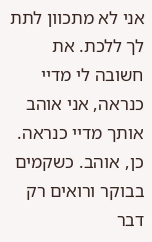אני לא מתכוון לתת לך ללכת. את חשובה לי מדיי כנראה, אני אוהב אותך מדיי כנראה.
כן, אוהב. כשקמים בבוקר ורואים רק דבר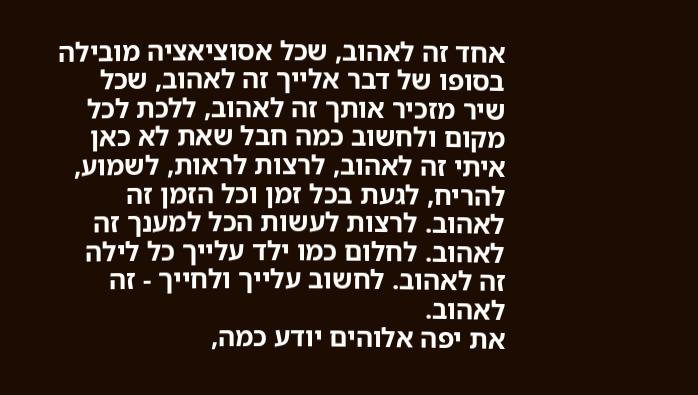אחד זה לאהוב, שכל אסוציאציה מובילה בסופו של דבר אלייך זה לאהוב, שכל שיר מזכיר אותך זה לאהוב, ללכת לכל מקום ולחשוב כמה חבל שאת לא כאן איתי זה לאהוב, לרצות לראות, לשמוע, להריח, לגעת בכל זמן וכל הזמן זה לאהוב. לרצות לעשות הכל למענך זה לאהוב. לחלום כמו ילד עלייך כל לילה זה לאהוב. לחשוב עלייך ולחייך - זה לאהוב.
את יפה אלוהים יודע כמה,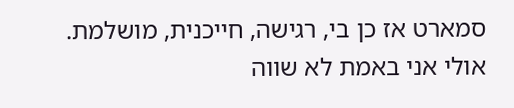סמארט אז כן בי, רגישה, חייכנית, מושלמת. אולי אני באמת לא שווה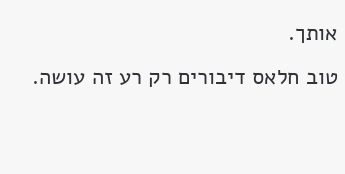אותך.
טוב חלאס דיבורים רק רע זה עושה.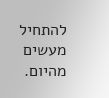להתחיל מעשים מהיום.